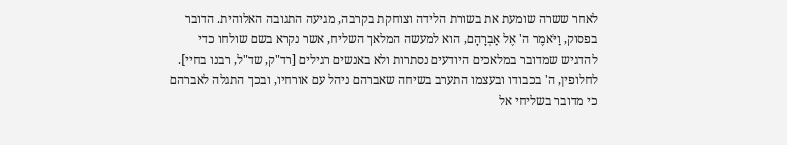לאחר ששרה שומעת את בשורת הלידה וצוחקת בקרבה, מגיעה התגובה האלוהית. הדובר בפסוק, וַיֹּאמֶר ה' אֶל אַבְרָהָם, הוא למעשה המלאך השליח, אשר נקרא בשם שולחו כדי להדגיש שמדובר במלאכים היודעים נסתרות ולא באנשים רגילים [רד"ק, שד"ל, רבנו בחיי]. לחלופין, ה' בכבודו ובעצמו התערב בשיחה שאברהם ניהל עם אורחיו, ובכך התגלה לאברהם כי מדובר בשליחי אל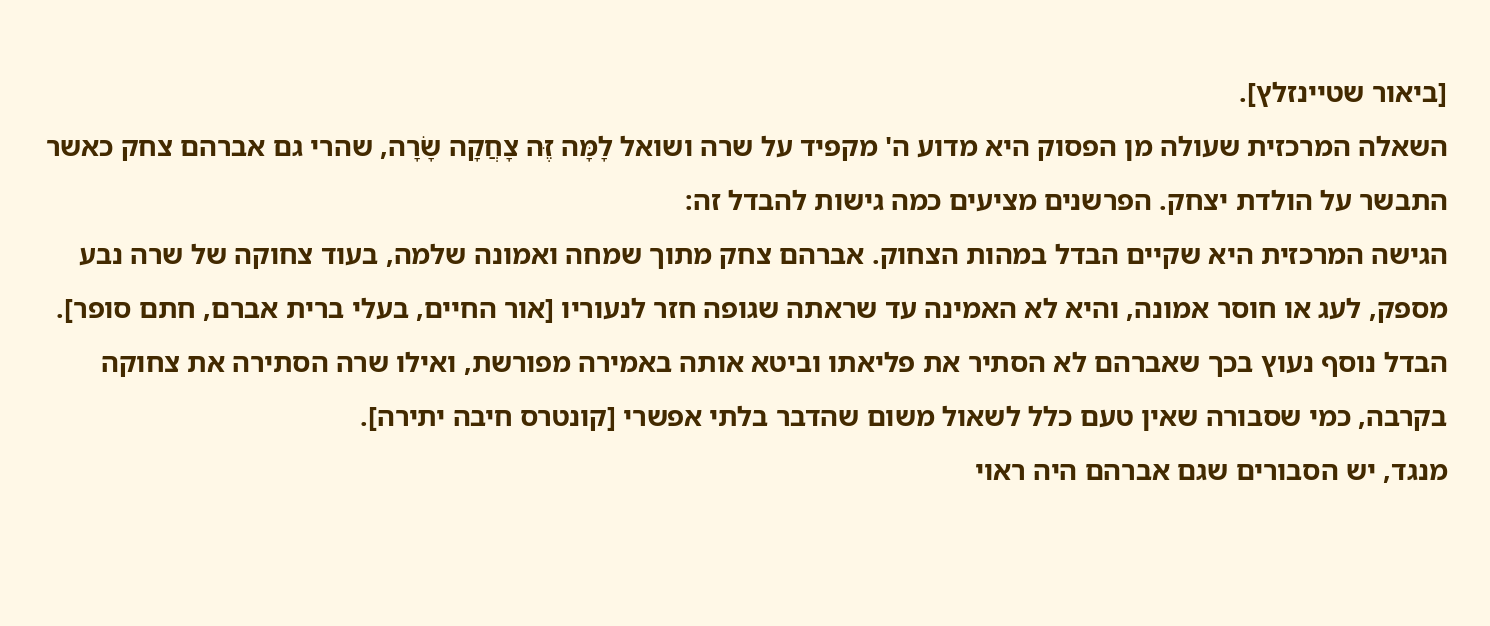[ביאור שטיינזלץ].
השאלה המרכזית שעולה מן הפסוק היא מדוע ה' מקפיד על שרה ושואל לָמָּה זֶּה צָחֲקָה שָׂרָה, שהרי גם אברהם צחק כאשר התבשר על הולדת יצחק. הפרשנים מציעים כמה גישות להבדל זה:
הגישה המרכזית היא שקיים הבדל במהות הצחוק. אברהם צחק מתוך שמחה ואמונה שלמה, בעוד צחוקה של שרה נבע מספק, לעג או חוסר אמונה, והיא לא האמינה עד שראתה שגופה חזר לנעוריו [אור החיים, בעלי ברית אברם, חתם סופר]. הבדל נוסף נעוץ בכך שאברהם לא הסתיר את פליאתו וביטא אותה באמירה מפורשת, ואילו שרה הסתירה את צחוקה בקרבה, כמי שסבורה שאין טעם כלל לשאול משום שהדבר בלתי אפשרי [קונטרס חיבה יתירה].
מנגד, יש הסבורים שגם אברהם היה ראוי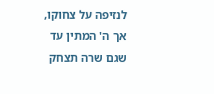לנזיפה על צחוקו, אך ה' המתין עד שגם שרה תצחק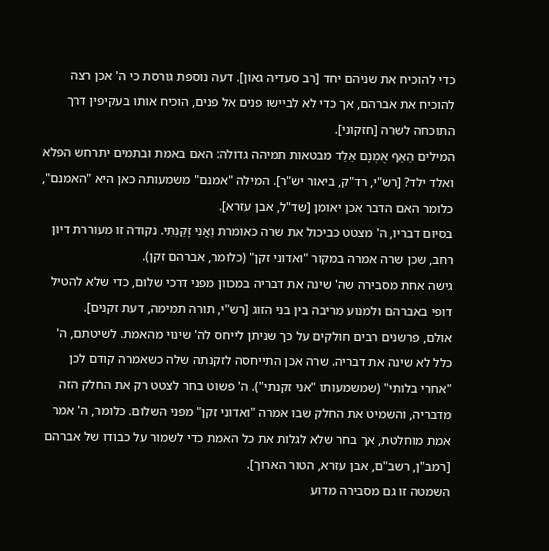כדי להוכיח את שניהם יחד [רב סעדיה גאון]. דעה נוספת גורסת כי ה' אכן רצה להוכיח את אברהם, אך כדי לא לביישו פנים אל פנים, הוכיח אותו בעקיפין דרך התוכחה לשרה [חזקוני].
המילים הַאַף אֻמְנָם אֵלֵד מבטאות תמיהה גדולה: האם באמת ובתמים יתרחש הפלא ואלד ילד? [רש"י, רד"ק, ביאור יש"ר]. המילה "אמנם" משמעותה כאן היא "האמנם", כלומר האם הדבר אכן יאומן [שד"ל, אבן עזרא].
בסיום דבריו, ה' מצטט כביכול את שרה כאומרת וַאֲנִי זָקַנְתִּי. נקודה זו מעוררת דיון רחב, שכן שרה אמרה במקור "ואדוני זקן" (כלומר, אברהם זקן).
גישה אחת מסבירה שה' שינה את דבריה במכוון מפני דרכי שלום, כדי שלא להטיל דופי באברהם ולמנוע מריבה בין בני הזוג [רש"י, תורה תמימה, דעת זקנים].
אולם, פרשנים רבים חולקים על כך שניתן לייחס לה' שינוי מהאמת. לשיטתם, ה' כלל לא שינה את דבריה. שרה אכן התייחסה לזקנתה שלה כשאמרה קודם לכן "אחרי בלותי" (שמשמעותו "אני זקנתי"). ה' פשוט בחר לצטט רק את החלק הזה מדבריה, והשמיט את החלק שבו אמרה "ואדוני זקן" מפני השלום. כלומר, ה' אמר אמת מוחלטת, אך בחר שלא לגלות את כל האמת כדי לשמור על כבודו של אברהם [רמב"ן, רשב"ם, אבן עזרא, הטור הארוך].
השמטה זו גם מסבירה מדוע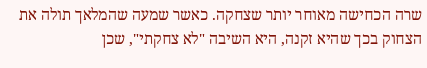שרה הכחישה מאוחר יותר שצחקה. כאשר שמעה שהמלאך תולה את הצחוק בכך שהיא זקנה, היא השיבה "לא צחקתי", שכן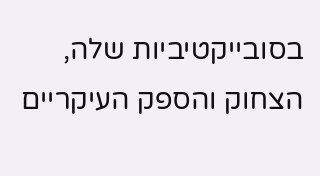בסובייקטיביות שלה, הצחוק והספק העיקריים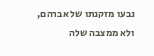נבעו מזקנתו של אברהם, ולא ממצבה שלה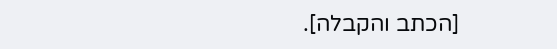[הכתב והקבלה].